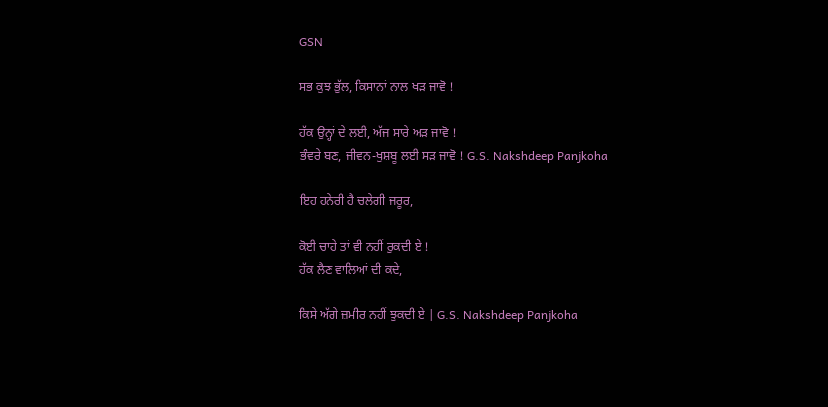GSN

ਸਭ ਕੁਝ ਭੁੱਲ, ਕਿਸਾਨਾਂ ਨਾਲ ਖੜ ਜਾਵੋ !

ਹੱਕ ਉਨ੍ਹਾਂ ਦੇ ਲਈ, ਅੱਜ ਸਾਰੇ ਅੜ ਜਾਵੋ !
ਭੰਵਰੇ ਬਣ, ਜੀਵਨ-ਖੁਸ਼ਬੂ ਲਈ ਸੜ ਜਾਵੋ ! G.S. Nakshdeep Panjkoha

ਇਹ ਹਨੇਰੀ ਹੈ ਚਲੇਗੀ ਜਰੂਰ,

ਕੋਈ ਚਾਹੇ ਤਾਂ ਵੀ ਨਹੀਂ ਰੁਕਦੀ ਏ !
ਹੱਕ ਲੈਣ ਵਾਲਿਆਂ ਦੀ ਕਦੇ,

ਕਿਸੇ ਅੱਗੇ ਜ਼ਮੀਰ ਨਹੀਂ ਝੁਕਦੀ ਏ | G.S. Nakshdeep Panjkoha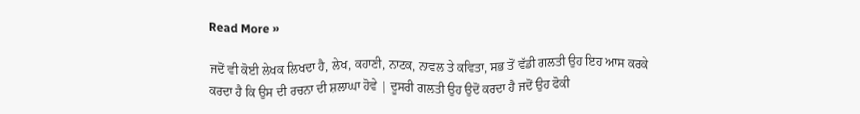Read More »

ਜਦੋਂ ਵੀ ਕੋਈ ਲੇਖਕ ਲਿਖਦਾ ਹੈ, ਲੇਖ, ਕਹਾਣੀ, ਨਾਟਕ, ਨਾਵਲ ਤੇ ਕਵਿਤਾ, ਸਭ ਤੋਂ ਵੱਡੀ ਗਲਤੀ ਉਹ ਇਹ ਆਸ ਕਰਕੇ ਕਰਦਾ ਹੈ ਕਿ ਉਸ ਦੀ ਰਚਨਾ ਦੀ ਸ਼ਲਾਘਾ ਹੋਵੇ | ਦੂਸਰੀ ਗਲਤੀ ਉਹ ਉਦੋਂ ਕਰਦਾ ਹੈ ਜਦੋਂ ਉਹ ਫੋਕੀ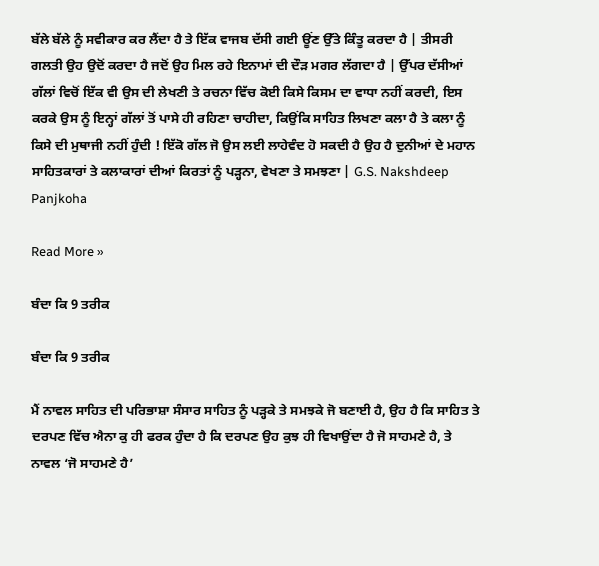ਬੱਲੇ ਬੱਲੇ ਨੂੰ ਸਵੀਕਾਰ ਕਰ ਲੈਂਦਾ ਹੈ ਤੇ ਇੱਕ ਵਾਜਬ ਦੱਸੀ ਗਈ ਊਂਣ ਉੱਤੇ ਕਿੰਤੂ ਕਰਦਾ ਹੈ | ਤੀਸਰੀ ਗਲਤੀ ਉਹ ਉਦੋਂ ਕਰਦਾ ਹੈ ਜਦੋਂ ਉਹ ਮਿਲ ਰਹੇ ਇਨਾਮਾਂ ਦੀ ਦੌੜ ਮਗਰ ਲੱਗਦਾ ਹੈ | ਉੱਪਰ ਦੱਸੀਆਂ ਗੱਲਾਂ ਵਿਚੋਂ ਇੱਕ ਵੀ ਉਸ ਦੀ ਲੇਖਣੀ ਤੇ ਰਚਨਾ ਵਿੱਚ ਕੋਈ ਕਿਸੇ ਕਿਸਮ ਦਾ ਵਾਧਾ ਨਹੀਂ ਕਰਦੀ, ਇਸ ਕਰਕੇ ਉਸ ਨੂੰ ਇਨ੍ਹਾਂ ਗੱਲਾਂ ਤੋਂ ਪਾਸੇ ਹੀ ਰਹਿਣਾ ਚਾਹੀਦਾ, ਕਿਉਂਕਿ ਸਾਹਿਤ ਲਿਖਣਾ ਕਲਾ ਹੈ ਤੇ ਕਲਾ ਨੂੰ ਕਿਸੇ ਦੀ ਮੁਥਾਜੀ ਨਹੀਂ ਹੁੰਦੀ ! ਇੱਕੋ ਗੱਲ ਜੋ ਉਸ ਲਈ ਲਾਹੇਵੰਦ ਹੋ ਸਕਦੀ ਹੈ ਉਹ ਹੈ ਦੁਨੀਆਂ ਦੇ ਮਹਾਨ ਸਾਹਿਤਕਾਰਾਂ ਤੇ ਕਲਾਕਾਰਾਂ ਦੀਆਂ ਕਿਰਤਾਂ ਨੂੰ ਪੜ੍ਹਨਾ, ਵੇਖਣਾ ਤੇ ਸਮਝਣਾ | G.S. Nakshdeep Panjkoha

Read More »

ਬੰਦਾ ਕਿ 9 ਤਰੀਕ

ਬੰਦਾ ਕਿ 9 ਤਰੀਕ

ਮੈਂ ਨਾਵਲ ਸਾਹਿਤ ਦੀ ਪਰਿਭਾਸ਼ਾ ਸੰਸਾਰ ਸਾਹਿਤ ਨੂੰ ਪੜ੍ਹਕੇ ਤੇ ਸਮਝਕੇ ਜੋ ਬਣਾਈ ਹੈ, ਉਹ ਹੈ ਕਿ ਸਾਹਿਤ ਤੇ ਦਰਪਣ ਵਿੱਚ ਐਨਾ ਕੁ ਹੀ ਫਰਕ ਹੁੰਦਾ ਹੈ ਕਿ ਦਰਪਣ ਉਹ ਕੁਝ ਹੀ ਵਿਖਾਉਂਦਾ ਹੈ ਜੋ ਸਾਹਮਣੇ ਹੈ, ਤੇ ਨਾਵਲ ‘ਜੋ ਸਾਹਮਣੇ ਹੈ’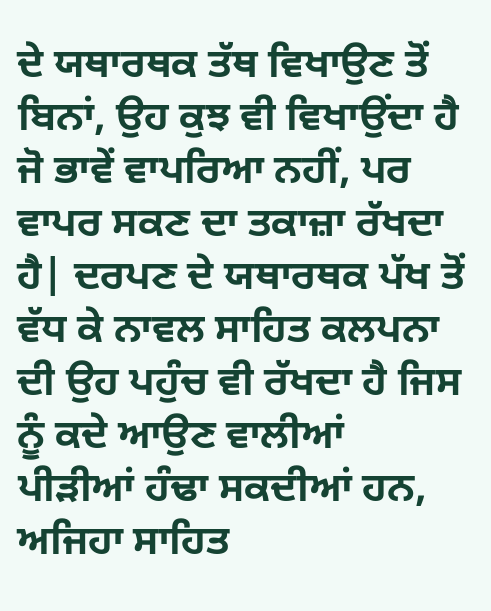ਦੇ ਯਥਾਰਥਕ ਤੱਥ ਵਿਖਾਉਣ ਤੋਂ ਬਿਨਾਂ, ਉਹ ਕੁਝ ਵੀ ਵਿਖਾਉਂਦਾ ਹੈ ਜੋ ਭਾਵੇਂ ਵਾਪਰਿਆ ਨਹੀਂ, ਪਰ ਵਾਪਰ ਸਕਣ ਦਾ ਤਕਾਜ਼ਾ ਰੱਖਦਾ ਹੈ| ਦਰਪਣ ਦੇ ਯਥਾਰਥਕ ਪੱਖ ਤੋਂ ਵੱਧ ਕੇ ਨਾਵਲ ਸਾਹਿਤ ਕਲਪਨਾ ਦੀ ਉਹ ਪਹੁੰਚ ਵੀ ਰੱਖਦਾ ਹੈ ਜਿਸ ਨੂੰ ਕਦੇ ਆਉਣ ਵਾਲੀਆਂ ਪੀੜੀਆਂ ਹੰਢਾ ਸਕਦੀਆਂ ਹਨ, ਅਜਿਹਾ ਸਾਹਿਤ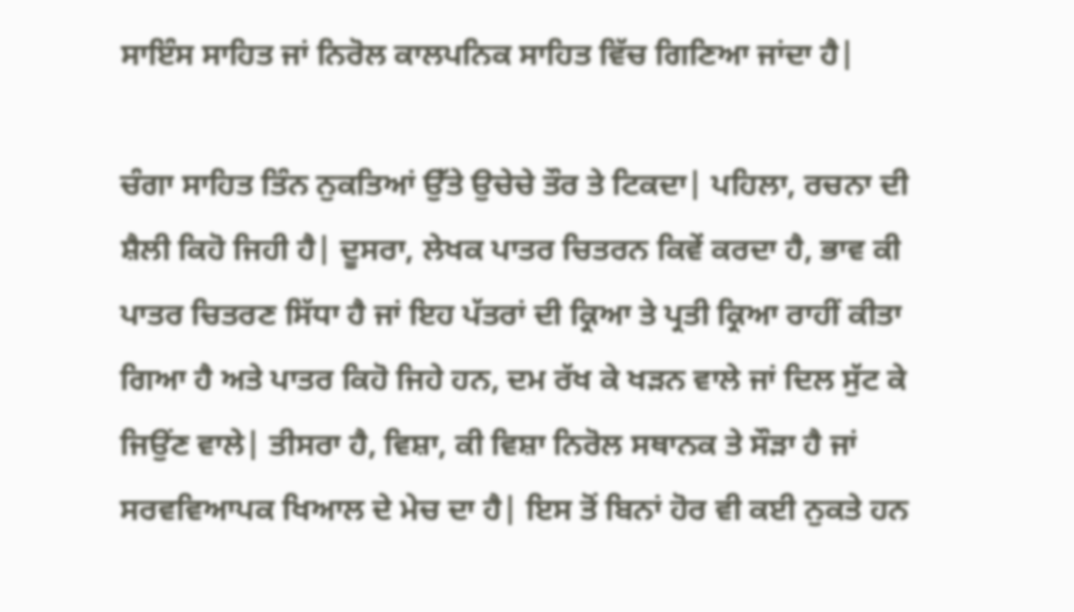ਸਾਇੰਸ ਸਾਹਿਤ ਜਾਂ ਨਿਰੋਲ ਕਾਲਪਨਿਕ ਸਾਹਿਤ ਵਿੱਚ ਗਿਣਿਆ ਜਾਂਦਾ ਹੈ|

ਚੰਗਾ ਸਾਹਿਤ ਤਿੰਨ ਨੁਕਤਿਆਂ ਉੱਤੇ ਉਚੇਚੇ ਤੌਰ ਤੇ ਟਿਕਦਾ| ਪਹਿਲਾ, ਰਚਨਾ ਦੀ ਸ਼ੈਲੀ ਕਿਹੋ ਜਿਹੀ ਹੈ| ਦੂਸਰਾ, ਲੇਖਕ ਪਾਤਰ ਚਿਤਰਨ ਕਿਵੇਂ ਕਰਦਾ ਹੈ, ਭਾਵ ਕੀ ਪਾਤਰ ਚਿਤਰਣ ਸਿੱਧਾ ਹੈ ਜਾਂ ਇਹ ਪੱਤਰਾਂ ਦੀ ਕ੍ਰਿਆ ਤੇ ਪ੍ਰਤੀ ਕ੍ਰਿਆ ਰਾਹੀਂ ਕੀਤਾ ਗਿਆ ਹੈ ਅਤੇ ਪਾਤਰ ਕਿਹੋ ਜਿਹੇ ਹਨ, ਦਮ ਰੱਖ ਕੇ ਖੜਨ ਵਾਲੇ ਜਾਂ ਦਿਲ ਸੁੱਟ ਕੇ ਜਿਉਂਣ ਵਾਲੇ| ਤੀਸਰਾ ਹੈ, ਵਿਸ਼ਾ, ਕੀ ਵਿਸ਼ਾ ਨਿਰੋਲ ਸਥਾਨਕ ਤੇ ਸੌੜਾ ਹੈ ਜਾਂ ਸਰਵਵਿਆਪਕ ਖਿਆਲ ਦੇ ਮੇਚ ਦਾ ਹੈ| ਇਸ ਤੋਂ ਬਿਨਾਂ ਹੋਰ ਵੀ ਕਈ ਨੁਕਤੇ ਹਨ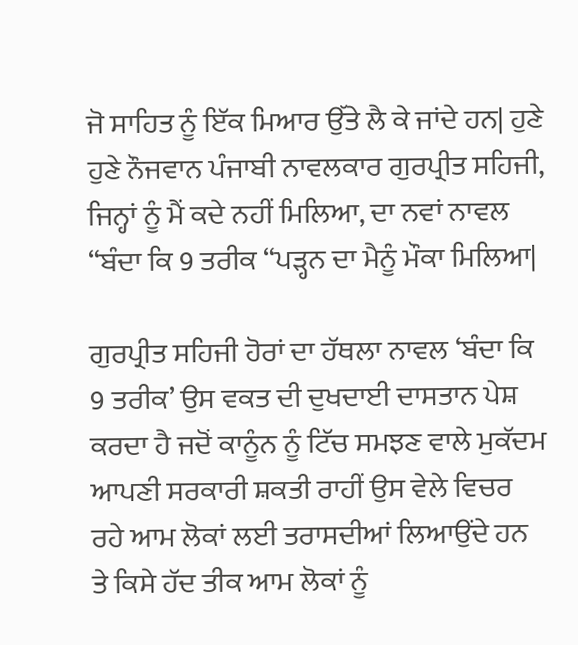ਜੋ ਸਾਹਿਤ ਨੂੰ ਇੱਕ ਮਿਆਰ ਉੱਤੇ ਲੈ ਕੇ ਜਾਂਦੇ ਹਨ| ਹੁਣੇ ਹੁਣੇ ਨੌਜਵਾਨ ਪੰਜਾਬੀ ਨਾਵਲਕਾਰ ਗੁਰਪ੍ਰੀਤ ਸਹਿਜੀ, ਜਿਨ੍ਹਾਂ ਨੂੰ ਮੈਂ ਕਦੇ ਨਹੀਂ ਮਿਲਿਆ, ਦਾ ਨਵਾਂ ਨਾਵਲ “ਬੰਦਾ ਕਿ 9 ਤਰੀਕ “ਪੜ੍ਹਨ ਦਾ ਮੈਨੂੰ ਮੌਕਾ ਮਿਲਿਆ|

ਗੁਰਪ੍ਰੀਤ ਸਹਿਜੀ ਹੋਰਾਂ ਦਾ ਹੱਥਲਾ ਨਾਵਲ ‘ਬੰਦਾ ਕਿ 9 ਤਰੀਕ’ ਉਸ ਵਕਤ ਦੀ ਦੁਖਦਾਈ ਦਾਸਤਾਨ ਪੇਸ਼ ਕਰਦਾ ਹੈ ਜਦੋਂ ਕਾਨੂੰਨ ਨੂੰ ਟਿੱਚ ਸਮਝਣ ਵਾਲੇ ਮੁਕੱਦਮ ਆਪਣੀ ਸਰਕਾਰੀ ਸ਼ਕਤੀ ਰਾਹੀਂ ਉਸ ਵੇਲੇ ਵਿਚਰ ਰਹੇ ਆਮ ਲੋਕਾਂ ਲਈ ਤਰਾਸਦੀਆਂ ਲਿਆਉਂਦੇ ਹਨ ਤੇ ਕਿਸੇ ਹੱਦ ਤੀਕ ਆਮ ਲੋਕਾਂ ਨੂੰ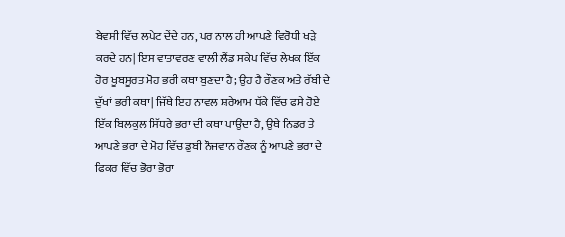ਬੇਵਸੀ ਵਿੱਚ ਲਪੇਟ ਦੇਂਦੇ ਹਨ, ਪਰ ਨਾਲ ਹੀ ਆਪਣੇ ਵਿਰੋਧੀ ਖੜੇ ਕਰਦੇ ਹਨ| ਇਸ ਵਾਤਾਵਰਣ ਵਾਲੀ ਲੈਂਡ ਸਕੇਪ ਵਿੱਚ ਲੇਖਕ ਇੱਕ ਹੋਰ ਖੂਬਸੂਰਤ ਮੋਹ ਭਰੀ ਕਥਾ ਬੁਣਦਾ ਹੈ; ਉਹ ਹੈ ਰੌਣਕ ਅਤੇ ਰੱਬੀ ਦੇ ਦੁੱਖਾਂ ਭਰੀ ਕਥਾ| ਜਿੱਥੇ ਇਹ ਨਾਵਲ ਸ਼ਰੇਆਮ ਧੱਕੇ ਵਿੱਚ ਫਸੇ ਹੋਏ ਇੱਕ ਬਿਲਕੁਲ ਸਿੱਧਰੇ ਭਰਾ ਦੀ ਕਥਾ ਪਾਉਂਦਾ ਹੈ, ਉਥੇ ਨਿਡਰ ਤੇ ਆਪਣੇ ਭਰਾ ਦੇ ਮੋਹ ਵਿੱਚ ਡੁਬੀ ਨੌਜਵਾਨ ਰੌਣਕ ਨੂੰ ਆਪਣੇ ਭਰਾ ਦੇ ਫਿਕਰ ਵਿੱਚ ਭੋਰਾ ਭੋਰਾ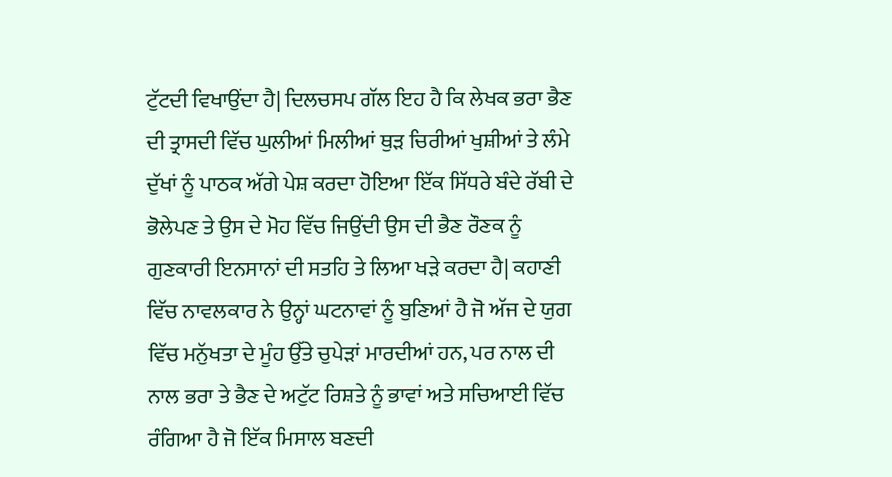ਟੁੱਟਦੀ ਵਿਖਾਉਂਦਾ ਹੈ| ਦਿਲਚਸਪ ਗੱਲ ਇਹ ਹੈ ਕਿ ਲੇਖਕ ਭਰਾ ਭੈਣ ਦੀ ਤ੍ਰਾਸਦੀ ਵਿੱਚ ਘੁਲੀਆਂ ਮਿਲੀਆਂ ਥੁੜ ਚਿਰੀਆਂ ਖੁਸ਼ੀਆਂ ਤੇ ਲੰਮੇ ਦੁੱਖਾਂ ਨੂੰ ਪਾਠਕ ਅੱਗੇ ਪੇਸ਼ ਕਰਦਾ ਹੋਇਆ ਇੱਕ ਸਿੱਧਰੇ ਬੰਦੇ ਰੱਬੀ ਦੇ ਭੋਲੇਪਣ ਤੇ ਉਸ ਦੇ ਮੋਹ ਵਿੱਚ ਜਿਉਂਦੀ ਉਸ ਦੀ ਭੈਣ ਰੌਣਕ ਨੂੰ ਗੁਣਕਾਰੀ ਇਨਸਾਨਾਂ ਦੀ ਸਤਹਿ ਤੇ ਲਿਆ ਖੜੇ ਕਰਦਾ ਹੈ| ਕਹਾਣੀ ਵਿੱਚ ਨਾਵਲਕਾਰ ਨੇ ਉਨ੍ਹਾਂ ਘਟਨਾਵਾਂ ਨੂੰ ਬੁਣਿਆਂ ਹੈ ਜੋ ਅੱਜ ਦੇ ਯੁਗ ਵਿੱਚ ਮਨੁੱਖਤਾ ਦੇ ਮੂੰਹ ਉੱਤੇ ਚੁਪੇੜਾਂ ਮਾਰਦੀਆਂ ਹਨ, ਪਰ ਨਾਲ ਦੀ ਨਾਲ ਭਰਾ ਤੇ ਭੈਣ ਦੇ ਅਟੁੱਟ ਰਿਸ਼ਤੇ ਨੂੰ ਭਾਵਾਂ ਅਤੇ ਸਚਿਆਈ ਵਿੱਚ ਰੰਗਿਆ ਹੈ ਜੋ ਇੱਕ ਮਿਸਾਲ ਬਣਦੀ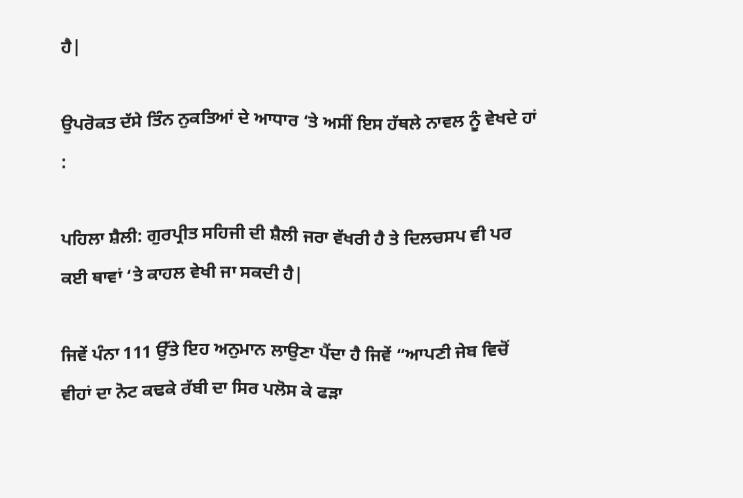ਹੈ|

ਉਪਰੋਕਤ ਦੱਸੇ ਤਿੰਨ ਨੁਕਤਿਆਂ ਦੇ ਆਧਾਰ ‘ਤੇ ਅਸੀਂ ਇਸ ਹੱਥਲੇ ਨਾਵਲ ਨੂੰ ਵੇਖਦੇ ਹਾਂ :

ਪਹਿਲਾ ਸ਼ੈਲੀ: ਗੁਰਪ੍ਰੀਤ ਸਹਿਜੀ ਦੀ ਸ਼ੈਲੀ ਜਰਾ ਵੱਖਰੀ ਹੈ ਤੇ ਦਿਲਚਸਪ ਵੀ ਪਰ ਕਈ ਥਾਵਾਂ ‘ਤੇ ਕਾਹਲ ਵੇਖੀ ਜਾ ਸਕਦੀ ਹੈ|

ਜਿਵੇਂ ਪੰਨਾ 111 ਉੱਤੇ ਇਹ ਅਨੁਮਾਨ ਲਾਉਣਾ ਪੈਂਦਾ ਹੈ ਜਿਵੇਂ “ਆਪਣੀ ਜੇਬ ਵਿਚੋਂ ਵੀਹਾਂ ਦਾ ਨੋਟ ਕਢਕੇ ਰੱਬੀ ਦਾ ਸਿਰ ਪਲੋਸ ਕੇ ਫੜਾ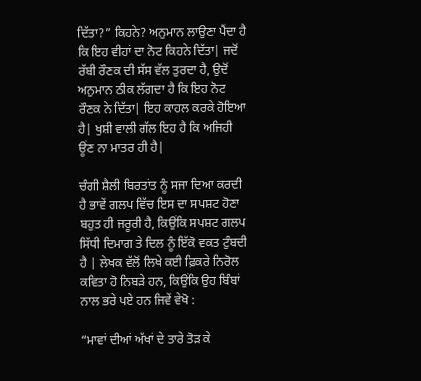ਦਿੱਤਾ?” ਕਿਹਨੇ? ਅਨੁਮਾਨ ਲਾਉਣਾ ਪੈਂਦਾ ਹੈ ਕਿ ਇਹ ਵੀਹਾਂ ਦਾ ਨੋਟ ਕਿਹਨੇ ਦਿੱਤਾ| ਜਦੋਂ ਰੱਬੀ ਰੌਣਕ ਦੀ ਸੱਸ ਵੱਲ ਤੁਰਦਾ ਹੈ, ਉਦੋਂ ਅਨੁਮਾਨ ਠੀਕ ਲੱਗਦਾ ਹੈ ਕਿ ਇਹ ਨੋਟ ਰੌਣਕ ਨੇ ਦਿੱਤਾ| ਇਹ ਕਾਹਲ ਕਰਕੇ ਹੋਇਆ ਹੈ| ਖੁਸ਼ੀ ਵਾਲੀ ਗੱਲ ਇਹ ਹੈ ਕਿ ਅਜਿਹੀ ਊਂਣ ਨਾ ਮਾਤਰ ਹੀ ਹੈ|

ਚੰਗੀ ਸ਼ੈਲੀ ਬਿਰਤਾਂਤ ਨੂੰ ਸਜਾ ਦਿਆ ਕਰਦੀ ਹੈ ਭਾਵੇਂ ਗਲਪ ਵਿੱਚ ਇਸ ਦਾ ਸਪਸ਼ਟ ਹੋਣਾ ਬਹੁਤ ਹੀ ਜਰੂਰੀ ਹੈ, ਕਿਉਂਕਿ ਸਪਸ਼ਟ ਗਲਪ ਸਿੱਧੀ ਦਿਮਾਗ ਤੇ ਦਿਲ ਨੂੰ ਇੱਕੋ ਵਕਤ ਟੁੰਬਦੀ ਹੈ | ਲੇਖਕ ਵੱਲੋਂ ਲਿਖੇ ਕਈ ਫ਼ਿਕਰੇ ਨਿਰੋਲ ਕਵਿਤਾ ਹੋ ਨਿਬੜੇ ਹਨ, ਕਿਉਂਕਿ ਉਹ ਬਿੰਬਾਂ ਨਾਲ ਭਰੇ ਪਏ ਹਨ ਜਿਵੇਂ ਵੇਖੋ :

“ਮਾਵਾਂ ਦੀਆਂ ਅੱਖਾਂ ਦੇ ਤਾਰੇ ਤੋੜ ਕੇ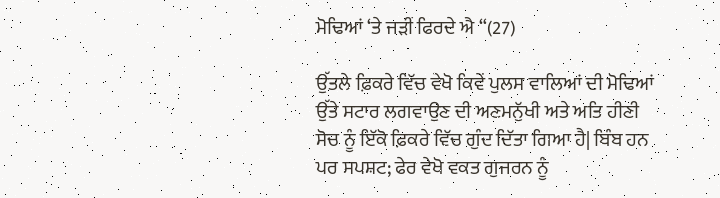ਮੋਢਿਆਂ ‘ਤੇ ਜੜੀਂ ਫਿਰਦੇ ਐ “(27)

ਉੱਤਲੇ ਫ਼ਿਕਰੇ ਵਿੱਚ ਵੇਖੋ ਕਿਵੇਂ ਪੁਲਸ ਵਾਲਿਆਂ ਦੀ ਮੋਢਿਆਂ ਉੱਤੇ ਸਟਾਰ ਲਗਵਾਉਣ ਦੀ ਅਣਮਨੁੱਖੀ ਅਤੇ ਅਤਿ ਹੀਣੀ ਸੋਚ ਨੂੰ ਇੱਕੋ ਫ਼ਿਕਰੇ ਵਿੱਚ ਗੁੰਦ ਦਿੱਤਾ ਗਿਆ ਹੈ| ਬਿੰਬ ਹਨ ਪਰ ਸਪਸ਼ਟ; ਫੇਰ ਵੇਖੋ ਵਕਤ ਗੁਜਰਨ ਨੂੰ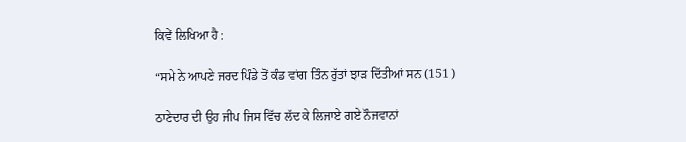ਕਿਵੇਂ ਲਿਖਿਆ ਹੈ :

“ਸਮੇ ਨੇ ਆਪਣੇ ਜਰਦ ਪਿੰਡੇ ਤੋਂ ਕੰਡ ਵਾਂਗ ਤਿੰਨ ਰੁੱਤਾਂ ਝਾੜ ਦਿੱਤੀਆਂ ਸਨ (151 )

ਠਾਣੇਦਾਰ ਦੀ ਉਹ ਜੀਪ ਜਿਸ ਵਿੱਚ ਲੱਦ ਕੇ ਲਿਜਾਏ ਗਏ ਨੌਜਵਾਨਾਂ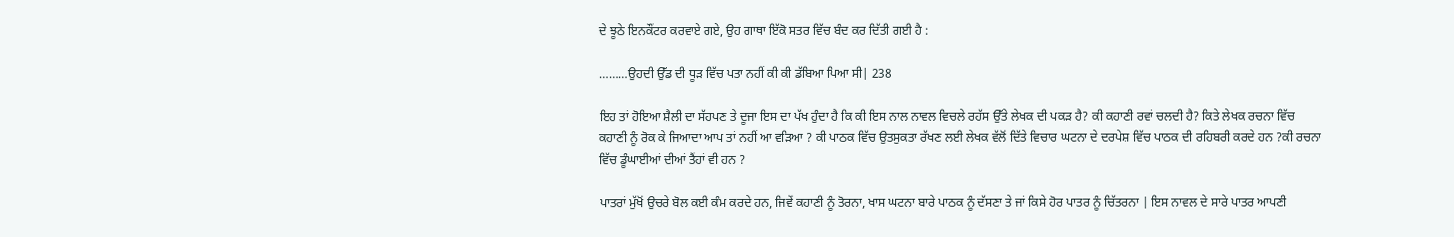ਦੇ ਝੂਠੇ ਇਨਕੌਂਟਰ ਕਰਵਾਏ ਗਏ, ਉਹ ਗਾਥਾ ਇੱਕੋ ਸਤਰ ਵਿੱਚ ਬੰਦ ਕਰ ਦਿੱਤੀ ਗਈ ਹੈ :

………ਉਹਦੀ ਉੱਡ ਦੀ ਧੂੜ ਵਿੱਚ ਪਤਾ ਨਹੀਂ ਕੀ ਕੀ ਡੱਬਿਆ ਪਿਆ ਸੀ| 238

ਇਹ ਤਾਂ ਹੋਇਆ ਸ਼ੈਲੀ ਦਾ ਸੱਹਪਣ ਤੇ ਦੂਜਾ ਇਸ ਦਾ ਪੱਖ ਹੁੰਦਾ ਹੈ ਕਿ ਕੀ ਇਸ ਨਾਲ ਨਾਵਲ ਵਿਚਲੇ ਰਹੱਸ ਉੱਤੇ ਲੇਖਕ ਦੀ ਪਕੜ ਹੈ? ਕੀ ਕਹਾਣੀ ਰਵਾਂ ਚਲਦੀ ਹੈ? ਕਿਤੇ ਲੇਖਕ ਰਚਨਾ ਵਿੱਚ ਕਹਾਣੀ ਨੂੰ ਰੋਕ ਕੇ ਜਿਆਦਾ ਆਪ ਤਾਂ ਨਹੀਂ ਆ ਵੜਿਆ ? ਕੀ ਪਾਠਕ ਵਿੱਚ ਉਤਸੁਕਤਾ ਰੱਖਣ ਲਈ ਲੇਖਕ ਵੱਲੋਂ ਦਿੱਤੇ ਵਿਚਾਰ ਘਟਨਾ ਦੇ ਦਰਪੇਸ਼ ਵਿੱਚ ਪਾਠਕ ਦੀ ਰਹਿਬਰੀ ਕਰਦੇ ਹਨ ?ਕੀ ਰਚਨਾ ਵਿੱਚ ਡੂੰਘਾਈਆਂ ਦੀਆਂ ਤੈਂਹਾਂ ਵੀ ਹਨ ?

ਪਾਤਰਾਂ ਮੁੱਖੋਂ ਉਚਰੇ ਬੋਲ ਕਈ ਕੰਮ ਕਰਦੇ ਹਨ, ਜਿਵੇਂ ਕਹਾਣੀ ਨੂੰ ਤੋਰਨਾ, ਖਾਸ ਘਟਨਾ ਬਾਰੇ ਪਾਠਕ ਨੂੰ ਦੱਸਣਾ ਤੇ ਜਾਂ ਕਿਸੇ ਹੋਰ ਪਾਤਰ ਨੂੰ ਚਿੱਤਰਨਾ | ਇਸ ਨਾਵਲ ਦੇ ਸਾਰੇ ਪਾਤਰ ਆਪਣੀ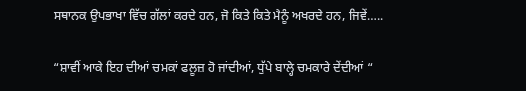ਸਥਾਨਕ ਉਪਭਾਖਾ ਵਿੱਚ ਗੱਲਾਂ ਕਰਦੇ ਹਨ, ਜੋ ਕਿਤੇ ਕਿਤੇ ਮੈਨੂੰ ਅਖਰਦੇ ਹਨ, ਜਿਵੇਂ…..

“ਸ਼ਾਵੀਂ ਆਕੇ ਇਹ ਦੀਆਂ ਚਮਕਾਂ ਫਲੂਜ਼ ਹੋ ਜਾਂਦੀਆਂ, ਧੁੱਪੇ ਬਾਲ੍ਹੇ ਚਮਕਾਰੇ ਦੇਂਦੀਆਂ “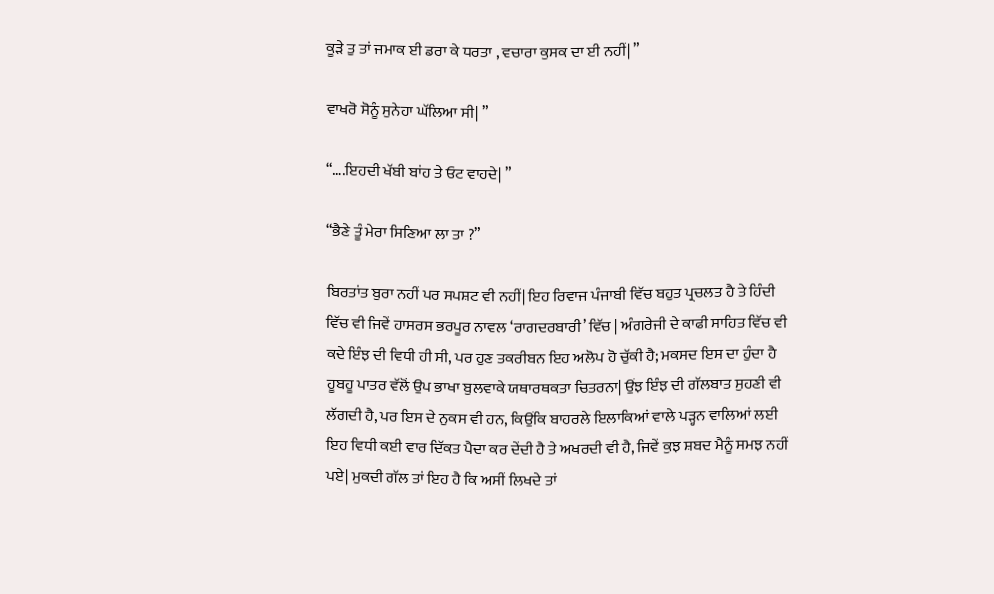ਕੂੜੇ ਤੁ ਤਾਂ ਜਮਾਕ ਈ ਡਰਾ ਕੇ ਧਰਤਾ , ਵਚਾਰਾ ਕੁਸਕ ਦਾ ਈ ਨਹੀਂ| ”

ਵਾਖਰੋ ਸੋਨੂੰ ਸੁਨੇਹਾ ਘੱਲਿਆ ਸੀ| ”

“….ਇਹਦੀ ਖੱਬੀ ਬਾਂਹ ਤੇ ਓਟ ਵਾਹਦੇ| ”

“ਭੈਣੇ ਤੂੰ ਮੇਰਾ ਸਿਣਿਆ ਲਾ ਤਾ ?”

ਬਿਰਤਾਂਤ ਬੁਰਾ ਨਹੀਂ ਪਰ ਸਪਸ਼ਟ ਵੀ ਨਹੀਂ| ਇਹ ਰਿਵਾਜ ਪੰਜਾਬੀ ਵਿੱਚ ਬਹੁਤ ਪ੍ਰਚਲਤ ਹੈ ਤੇ ਹਿੰਦੀ ਵਿੱਚ ਵੀ ਜਿਵੇਂ ਹਾਸਰਸ ਭਰਪੂਰ ਨਾਵਲ ‘ਰਾਗਦਰਬਾਰੀ’ ਵਿੱਚ | ਅੰਗਰੇਜੀ ਦੇ ਕਾਫੀ ਸਾਹਿਤ ਵਿੱਚ ਵੀ ਕਦੇ ਇੰਝ ਦੀ ਵਿਧੀ ਹੀ ਸੀ, ਪਰ ਹੁਣ ਤਕਰੀਬਨ ਇਹ ਅਲੋਪ ਹੋ ਚੁੱਕੀ ਹੈ; ਮਕਸਦ ਇਸ ਦਾ ਹੁੰਦਾ ਹੈ ਹੂਬਹੂ ਪਾਤਰ ਵੱਲੋਂ ਉਪ ਭਾਖਾ ਬੁਲਵਾਕੇ ਯਥਾਰਥਕਤਾ ਚਿਤਰਨਾ| ਉਂਝ ਇੰਝ ਦੀ ਗੱਲਬਾਤ ਸੁਹਣੀ ਵੀ ਲੱਗਦੀ ਹੈ, ਪਰ ਇਸ ਦੇ ਨੁਕਸ ਵੀ ਹਨ, ਕਿਉਂਕਿ ਬਾਹਰਲੇ ਇਲਾਕਿਆਂ ਵਾਲੇ ਪੜ੍ਹਨ ਵਾਲਿਆਂ ਲਈ ਇਹ ਵਿਧੀ ਕਈ ਵਾਰ ਦਿੱਕਤ ਪੈਦਾ ਕਰ ਦੇਂਦੀ ਹੈ ਤੇ ਅਖਰਦੀ ਵੀ ਹੈ, ਜਿਵੇਂ ਕੁਝ ਸ਼ਬਦ ਮੈਨੂੰ ਸਮਝ ਨਹੀਂ ਪਏ| ਮੁਕਦੀ ਗੱਲ ਤਾਂ ਇਹ ਹੈ ਕਿ ਅਸੀਂ ਲਿਖਦੇ ਤਾਂ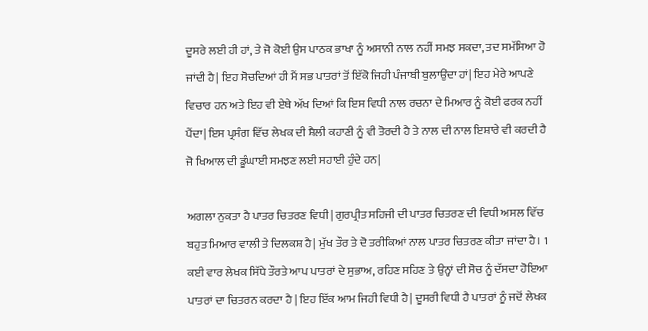ਦੂਸਰੇ ਲਈ ਹੀ ਹਾਂ, ਤੇ ਜੋ ਕੋਈ ਉਸ ਪਾਠਕ ਭਾਖਾ ਨੂੰ ਅਸਾਨੀ ਨਾਲ ਨਹੀਂ ਸਮਝ ਸਕਦਾ, ਤਦ ਸਮੱਸਿਆ ਹੋ ਜਾਂਦੀ ਹੈ| ਇਹ ਸੋਚਦਿਆਂ ਹੀ ਮੈਂ ਸਭ ਪਾਤਰਾਂ ਤੋਂ ਇੱਕੋ ਜਿਹੀ ਪੰਜਾਬੀ ਬੁਲਾਉਂਦਾ ਹਾਂ| ਇਹ ਮੇਰੇ ਆਪਣੇ ਵਿਚਾਰ ਹਨ ਅਤੇ ਇਹ ਵੀ ਏਥੇ ਅੱਖ ਦਿਆਂ ਕਿ ਇਸ ਵਿਧੀ ਨਾਲ ਰਚਨਾ ਦੇ ਮਿਆਰ ਨੂੰ ਕੋਈ ਫਰਕ ਨਹੀਂ ਪੈਂਦਾ| ਇਸ ਪ੍ਰਸੰਗ ਵਿੱਚ ਲੇਖਕ ਦੀ ਸ਼ੈਲੀ ਕਹਾਣੀ ਨੂੰ ਵੀ ਤੋਰਦੀ ਹੈ ਤੇ ਨਾਲ ਦੀ ਨਾਲ ਇਸ਼ਾਰੇ ਵੀ ਕਰਦੀ ਹੈ ਜੋ ਖਿਆਲ ਦੀ ਡੂੰਘਾਈ ਸਮਝਣ ਲਈ ਸਹਾਈ ਹੁੰਦੇ ਹਨ|

ਅਗਲਾ ਨੁਕਤਾ ਹੈ ਪਾਤਰ ਚਿਤਰਣ ਵਿਧੀ| ਗੁਰਪ੍ਰੀਤ ਸਹਿਜੀ ਦੀ ਪਾਤਰ ਚਿਤਰਣ ਦੀ ਵਿਧੀ ਅਸਲ ਵਿੱਚ ਬਹੁਤ ਮਿਆਰ ਵਾਲੀ ਤੇ ਦਿਲਕਸ਼ ਹੈ| ਮੁੱਖ ਤੌਰ ਤੇ ਦੋ ਤਰੀਕਿਆਂ ਨਾਲ ਪਾਤਰ ਚਿਤਰਣ ਕੀਤਾ ਜਾਂਦਾ ਹੈ। 1 ਕਈ ਵਾਰ ਲੇਖਕ ਸਿੱਧੇ ਤੌਰਤੇ ਆਪ ਪਾਤਰਾਂ ਦੇ ਸੁਭਾਅ, ਰਹਿਣ ਸਹਿਣ ਤੇ ਉਨ੍ਹਾਂ ਦੀ ਸੋਚ ਨੂੰ ਦੱਸਦਾ ਹੋਇਆ ਪਾਤਰਾਂ ਦਾ ਚਿਤਰਨ ਕਰਦਾ ਹੈ | ਇਹ ਇੱਕ ਆਮ ਜਿਹੀ ਵਿਧੀ ਹੈ| ਦੂਸਰੀ ਵਿਧੀ ਹੈ ਪਾਤਰਾਂ ਨੂੰ ਜਦੋਂ ਲੇਖਕ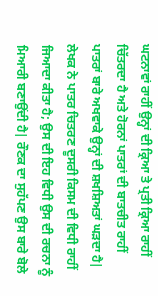ਘਟਨਾਵਾਂ ਰਾਹੀਂ ਉਨ੍ਹਾਂ ਦੀ ਕ੍ਰਿਆ ਤੇ ਪ੍ਰਤੀ ਕ੍ਰਿਆ ਰਾਹੀਂ ਚਿੱਤਰਦਾ ਹੈ ਅਤੇ ਹੋਰਨਾਂ ਪਾਤਰਾਂ ਦੀ ਬਾਤਚੀਤ ਰਾਹੀਂ ਪਾਤਰਾਂ ਬਾਰੇ ਅਖਵਾਕੇ ਉਨ੍ਹਾਂ ਦੀ ਸ਼ਖਸ਼ਿਅਤਾਂ ਘੜਦਾ ਹੈ| ਲੇਖਕ ਨੇ ਪਾਤਰ ਚਿਤਰਣ ਦੂਸਰੀ ਕਿਸਮ ਦੀ ਵਿਧੀ ਰਾਹੀਂ ਜਿਆਦਾ ਕੀਤਾ ਹੈ; ਉਸ ਦੀ ਇਹ ਵਿਧੀ ਉਸ ਦੀ ਰਚਨਾ ਨੂੰ ਮਿਆਰੀ ਬਣਾਉਂਦੀ ਹੈ| ਰੌਣਕ ਦਾ ਸੁਹੱਪਣ ਉਸ ਬਾਰੇ ਬੋਲੇ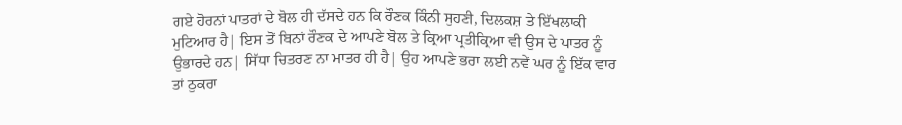ਗਏ ਹੋਰਨਾਂ ਪਾਤਰਾਂ ਦੇ ਬੋਲ ਹੀ ਦੱਸਦੇ ਹਨ ਕਿ ਰੌਣਕ ਕਿੰਨੀ ਸੁਹਣੀ, ਦਿਲਕਸ਼ ਤੇ ਇੱਖਲਾਕੀ ਮੁਟਿਆਰ ਹੈ| ਇਸ ਤੋਂ ਬਿਨਾਂ ਰੌਣਕ ਦੇ ਆਪਣੇ ਬੋਲ ਤੇ ਕ੍ਰਿਆ ਪ੍ਰਤੀਕ੍ਰਿਆ ਵੀ ਉਸ ਦੇ ਪਾਤਰ ਨੂੰ ਉਭਾਰਦੇ ਹਨ| ਸਿੱਧਾ ਚਿਤਰਣ ਨਾ ਮਾਤਰ ਹੀ ਹੈ| ਉਹ ਆਪਣੇ ਭਰਾ ਲਈ ਨਵੇਂ ਘਰ ਨੂੰ ਇੱਕ ਵਾਰ ਤਾਂ ਠੁਕਰਾ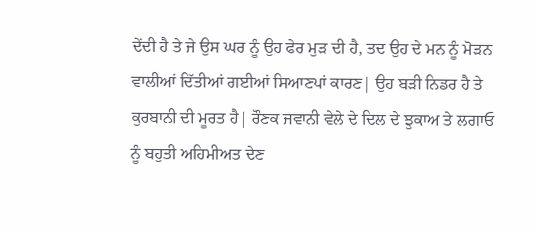ਦੇਂਦੀ ਹੈ ਤੇ ਜੇ ਉਸ ਘਰ ਨੂੰ ਉਹ ਫੇਰ ਮੁੜ ਦੀ ਹੈ, ਤਦ ਉਹ ਦੇ ਮਨ ਨੂੰ ਮੋੜਨ ਵਾਲੀਆਂ ਦਿੱਤੀਆਂ ਗਈਆਂ ਸਿਆਣਪਾਂ ਕਾਰਣ| ਉਹ ਬੜੀ ਨਿਡਰ ਹੈ ਤੇ ਕੁਰਬਾਨੀ ਦੀ ਮੂਰਤ ਹੈ| ਰੌਣਕ ਜਵਾਨੀ ਵੇਲੇ ਦੇ ਦਿਲ ਦੇ ਝੁਕਾਅ ਤੇ ਲਗਾਓ ਨੂੰ ਬਹੁਤੀ ਅਹਿਮੀਅਤ ਦੇਣ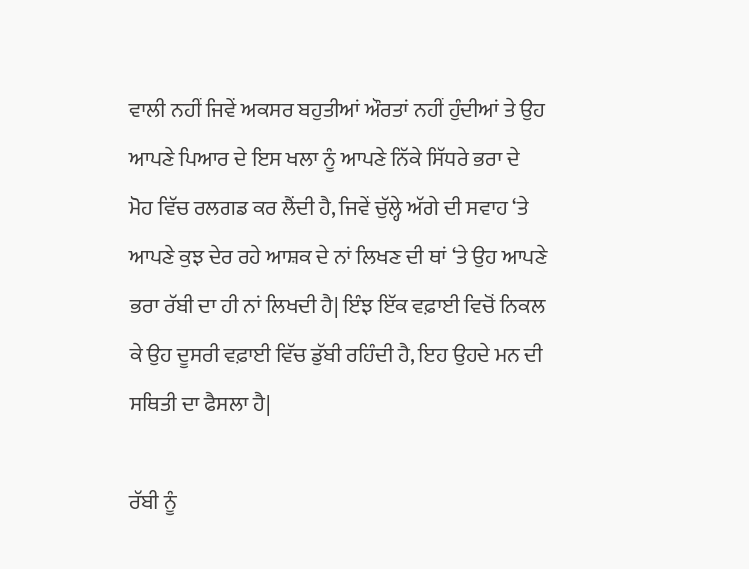ਵਾਲੀ ਨਹੀਂ ਜਿਵੇਂ ਅਕਸਰ ਬਹੁਤੀਆਂ ਔਰਤਾਂ ਨਹੀਂ ਹੁੰਦੀਆਂ ਤੇ ਉਹ ਆਪਣੇ ਪਿਆਰ ਦੇ ਇਸ ਖਲਾ ਨੂੰ ਆਪਣੇ ਨਿੱਕੇ ਸਿੱਧਰੇ ਭਰਾ ਦੇ ਮੋਹ ਵਿੱਚ ਰਲਗਡ ਕਰ ਲੈਂਦੀ ਹੈ, ਜਿਵੇਂ ਚੁੱਲ੍ਹੇ ਅੱਗੇ ਦੀ ਸਵਾਹ ‘ਤੇ ਆਪਣੇ ਕੁਝ ਦੇਰ ਰਹੇ ਆਸ਼ਕ ਦੇ ਨਾਂ ਲਿਖਣ ਦੀ ਥਾਂ ‘ਤੇ ਉਹ ਆਪਣੇ ਭਰਾ ਰੱਬੀ ਦਾ ਹੀ ਨਾਂ ਲਿਖਦੀ ਹੈ| ਇੰਝ ਇੱਕ ਵਫ਼ਾਈ ਵਿਚੋਂ ਨਿਕਲ ਕੇ ਉਹ ਦੂਸਰੀ ਵਫ਼ਾਈ ਵਿੱਚ ਡੁੱਬੀ ਰਹਿੰਦੀ ਹੈ, ਇਹ ਉਹਦੇ ਮਨ ਦੀ ਸਥਿਤੀ ਦਾ ਫੈਸਲਾ ਹੈ|

ਰੱਬੀ ਨੂੰ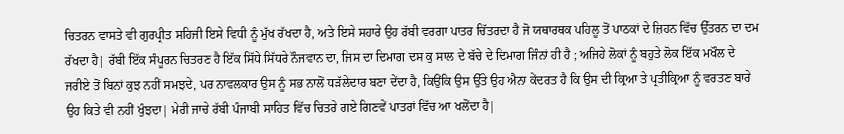ਚਿਤਰਨ ਵਾਸਤੇ ਵੀ ਗੁਰਪ੍ਰੀਤ ਸਹਿਜੀ ਇਸੇ ਵਿਧੀ ਨੂੰ ਮੁੱਖ ਰੱਖਦਾ ਹੈ, ਅਤੇ ਇਸੇ ਸਹਾਰੇ ਉਹ ਰੱਬੀ ਵਰਗਾ ਪਾਤਰ ਚਿੱਤਰਦਾ ਹੈ ਜੋ ਯਥਾਰਥਕ ਪਹਿਲੂ ਤੋਂ ਪਾਠਕਾਂ ਦੇ ਜ਼ਿਹਨ ਵਿੱਚ ਉੱਤਰਨ ਦਾ ਦਮ ਰੱਖਦਾ ਹੈ| ਰੱਬੀ ਇੱਕ ਸੰਪੂਰਨ ਚਿਤਰਣ ਹੈ ਇੱਕ ਸਿੱਧੇ ਸਿੱਧਰੇ ਨੌਜਵਾਨ ਦਾ, ਜਿਸ ਦਾ ਦਿਮਾਗ ਦਸ ਕੁ ਸਾਲ ਦੇ ਬੱਚੇ ਦੇ ਦਿਮਾਗ ਜਿੰਨਾਂ ਹੀ ਹੈ ; ਅਜਿਹੇ ਲੋਕਾਂ ਨੂੰ ਬਹੁਤੇ ਲੋਕ ਇੱਕ ਮਖੌਲ ਦੇ ਜਰੀਏ ਤੋਂ ਬਿਨਾਂ ਕੁਝ ਨਹੀਂ ਸਮਝਦੇ, ਪਰ ਨਾਵਲਕਾਰ ਉਸ ਨੂੰ ਸਭ ਨਾਲੋਂ ਧੜੱਲੇਦਾਰ ਬਣਾ ਦੇਂਦਾ ਹੈ, ਕਿਉਂਕਿ ਉਸ ਉੱਤੇ ਉਹ ਐਨਾ ਕੇਂਦਰਤ ਹੈ ਕਿ ਉਸ ਦੀ ਕ੍ਰਿਆ ਤੇ ਪ੍ਰਤੀਕ੍ਰਿਆ ਨੂੰ ਵਰਤਣ ਬਾਰੇ ਉਹ ਕਿਤੇ ਵੀ ਨਹੀਂ ਖੁੰਝਦਾ| ਮੇਰੀ ਜਾਚੇ ਰੱਬੀ ਪੰਜਾਬੀ ਸਾਹਿਤ ਵਿੱਚ ਚਿਤਰੇ ਗਏ ਗਿਣਵੇਂ ਪਾਤਰਾਂ ਵਿੱਚ ਆ ਖਲੋਂਦਾ ਹੈ|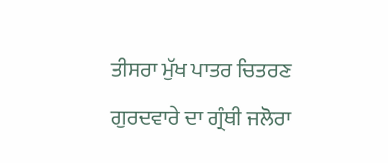ਤੀਸਰਾ ਮੁੱਖ ਪਾਤਰ ਚਿਤਰਣ ਗੁਰਦਵਾਰੇ ਦਾ ਗ੍ਰੰਥੀ ਜਲੋਰਾ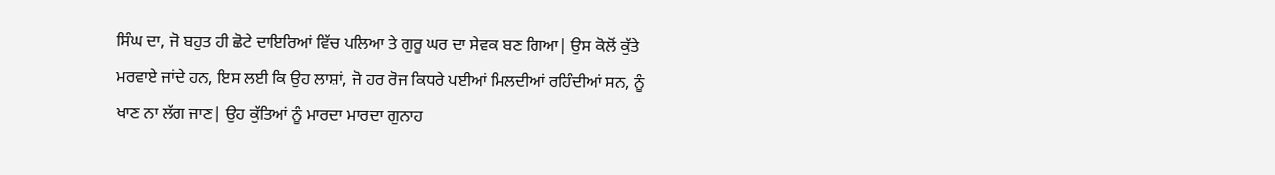ਸਿੰਘ ਦਾ, ਜੋ ਬਹੁਤ ਹੀ ਛੋਟੇ ਦਾਇਰਿਆਂ ਵਿੱਚ ਪਲਿਆ ਤੇ ਗੁਰੂ ਘਰ ਦਾ ਸੇਵਕ ਬਣ ਗਿਆ| ਉਸ ਕੋਲੋਂ ਕੁੱਤੇ ਮਰਵਾਏ ਜਾਂਦੇ ਹਨ, ਇਸ ਲਈ ਕਿ ਉਹ ਲਾਸ਼ਾਂ, ਜੋ ਹਰ ਰੋਜ ਕਿਧਰੇ ਪਈਆਂ ਮਿਲਦੀਆਂ ਰਹਿੰਦੀਆਂ ਸਨ, ਨੂੰ ਖਾਣ ਨਾ ਲੱਗ ਜਾਣ| ਉਹ ਕੁੱਤਿਆਂ ਨੂੰ ਮਾਰਦਾ ਮਾਰਦਾ ਗੁਨਾਹ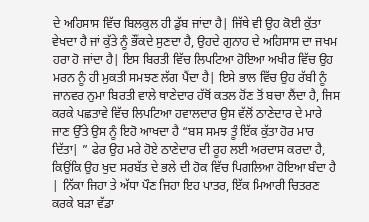ਦੇ ਅਹਿਸਾਸ ਵਿੱਚ ਬਿਲਕੁਲ ਹੀ ਡੁੱਬ ਜਾਂਦਾ ਹੈ| ਜਿੱਥੇ ਵੀ ਉਹ ਕੋਈ ਕੁੱਤਾ ਵੇਖਦਾ ਹੈ ਜਾਂ ਕੁੱਤੇ ਨੂੰ ਭੌਂਕਦੇ ਸੁਣਦਾ ਹੈ, ਉਹਦੇ ਗੁਨਾਹ ਦੇ ਅਹਿਸਾਸ ਦਾ ਜਖਮ ਹਰਾ ਹੋ ਜਾਂਦਾ ਹੈ| ਇਸ ਬਿਰਤੀ ਵਿੱਚ ਲਿਪਟਿਆ ਹੋਇਆ ਅਖੀਰ ਵਿੱਚ ਉਹ ਮਰਨ ਨੂੰ ਹੀ ਮੁਕਤੀ ਸਮਝਣ ਲੱਗ ਪੈਂਦਾ ਹੈ| ਇਸੇ ਭਾਲ ਵਿੱਚ ਉਹ ਰੱਬੀ ਨੂੰ ਜਾਨਵਰ ਨੁਮਾ ਬਿਰਤੀ ਵਾਲੇ ਥਾਣੇਦਾਰ ਹੱਥੋਂ ਕਤਲ ਹੋਂਣ ਤੋਂ ਬਚਾ ਲੈਂਦਾ ਹੈ, ਜਿਸ ਕਰਕੇ ਪਛਤਾਵੇ ਵਿੱਚ ਲਿਪਟਿਆ ਹਵਾਲਦਾਰ ਉਸ ਵੱਲੋਂ ਠਾਣੇਦਾਰ ਦੇ ਮਾਰੇ ਜਾਣ ਉੱਤੇ ਉਸ ਨੂੰ ਇਹੋ ਆਖਦਾ ਹੈ “ਬਸ ਸਮਝ ਤੂੰ ਇੱਕ ਕੁੱਤਾ ਹੋਰ ਮਾਰ ਦਿੱਤਾ| ” ਫੇਰ ਉਹ ਮਰੇ ਹੋਏ ਠਾਣੇਦਾਰ ਦੀ ਰੂਹ ਲਈ ਅਰਦਾਸ ਕਰਦਾ ਹੈ, ਕਿਉਂਕਿ ਉਹ ਖੁਦ ਸਰਬੱਤ ਦੇ ਭਲੇ ਦੀ ਹੋਕ ਵਿੱਚ ਪਿਗਲਿਆ ਹੋਇਆ ਬੰਦਾ ਹੈ | ਨਿੱਕਾ ਜਿਹਾ ਤੇ ਅੱਧਾ ਪੌਣ ਜਿਹਾ ਇਹ ਪਾਤਰ, ਇੱਕ ਮਿਆਰੀ ਚਿਤਰਣ ਕਰਕੇ ਬੜਾ ਵੱਡਾ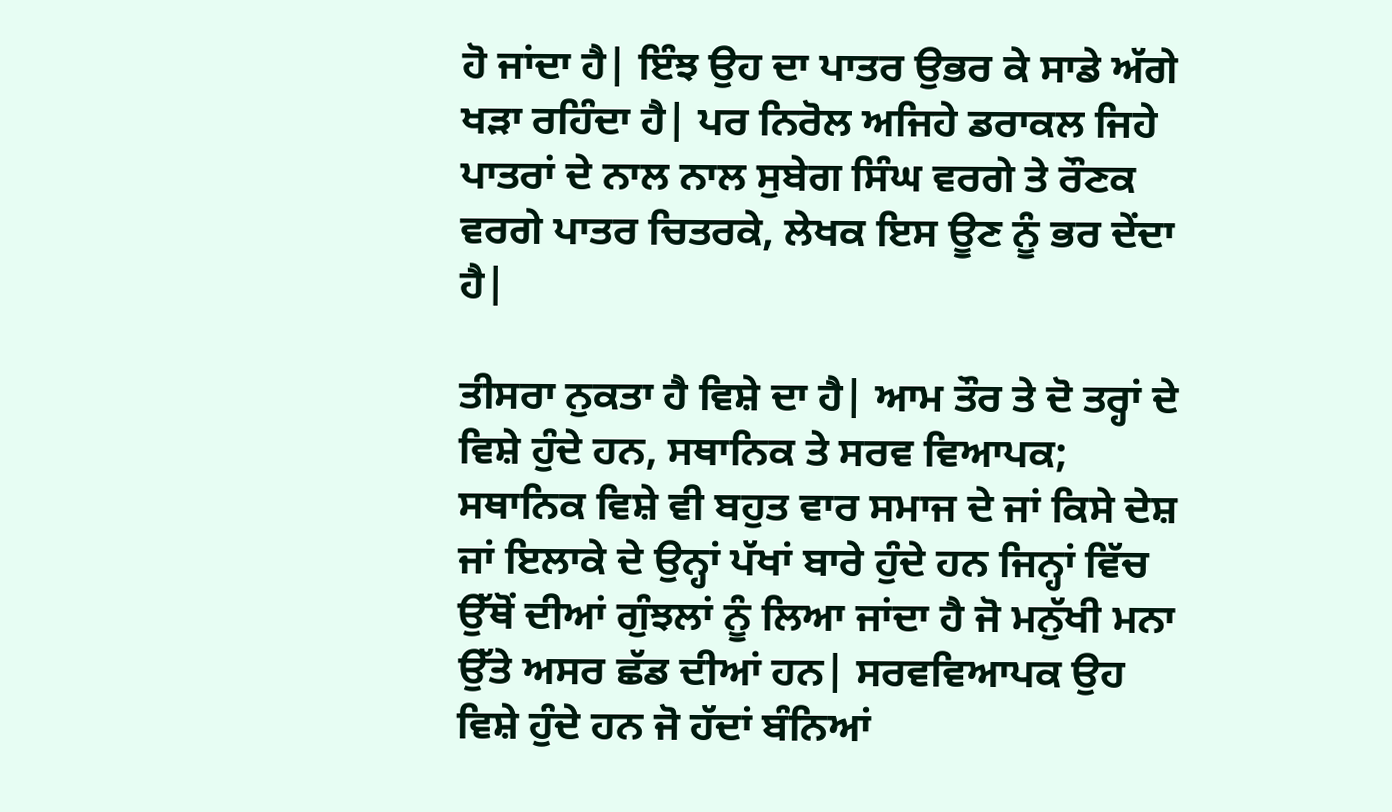ਹੋ ਜਾਂਦਾ ਹੈ| ਇੰਝ ਉਹ ਦਾ ਪਾਤਰ ਉਭਰ ਕੇ ਸਾਡੇ ਅੱਗੇ ਖੜਾ ਰਹਿੰਦਾ ਹੈ| ਪਰ ਨਿਰੋਲ ਅਜਿਹੇ ਡਰਾਕਲ ਜਿਹੇ ਪਾਤਰਾਂ ਦੇ ਨਾਲ ਨਾਲ ਸੁਬੇਗ ਸਿੰਘ ਵਰਗੇ ਤੇ ਰੌਣਕ ਵਰਗੇ ਪਾਤਰ ਚਿਤਰਕੇ, ਲੇਖਕ ਇਸ ਊਣ ਨੂੰ ਭਰ ਦੇਂਦਾ ਹੈ|

ਤੀਸਰਾ ਨੁਕਤਾ ਹੈ ਵਿਸ਼ੇ ਦਾ ਹੈ| ਆਮ ਤੌਰ ਤੇ ਦੋ ਤਰ੍ਹਾਂ ਦੇ ਵਿਸ਼ੇ ਹੁੰਦੇ ਹਨ, ਸਥਾਨਿਕ ਤੇ ਸਰਵ ਵਿਆਪਕ; ਸਥਾਨਿਕ ਵਿਸ਼ੇ ਵੀ ਬਹੁਤ ਵਾਰ ਸਮਾਜ ਦੇ ਜਾਂ ਕਿਸੇ ਦੇਸ਼ ਜਾਂ ਇਲਾਕੇ ਦੇ ਉਨ੍ਹਾਂ ਪੱਖਾਂ ਬਾਰੇ ਹੁੰਦੇ ਹਨ ਜਿਨ੍ਹਾਂ ਵਿੱਚ ਉੱਥੋਂ ਦੀਆਂ ਗੁੰਝਲਾਂ ਨੂੰ ਲਿਆ ਜਾਂਦਾ ਹੈ ਜੋ ਮਨੁੱਖੀ ਮਨਾ ਉੱਤੇ ਅਸਰ ਛੱਡ ਦੀਆਂ ਹਨ| ਸਰਵਵਿਆਪਕ ਉਹ ਵਿਸ਼ੇ ਹੁੰਦੇ ਹਨ ਜੋ ਹੱਦਾਂ ਬੰਨਿਆਂ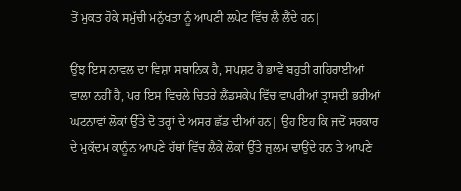ਤੋਂ ਮੁਕਤ ਹੋਕੇ ਸਮੁੱਚੀ ਮਨੁੱਖਤਾ ਨੂੰ ਆਪਣੀ ਲਪੇਟ ਵਿੱਚ ਲੈ ਲੈਂਦੇ ਹਨ|

ਉਂਝ ਇਸ ਨਾਵਲ ਦਾ ਵਿਸ਼ਾ ਸਥਾਨਿਕ ਹੈ, ਸਪਸ਼ਟ ਹੈ ਭਾਵੇਂ ਬਹੁਤੀ ਗਹਿਰਾਈਆਂ ਵਾਲਾ ਨਹੀਂ ਹੈ, ਪਰ ਇਸ ਵਿਚਲੇ ਚਿਤਰੇ ਲੈਂਡਸਕੇਪ ਵਿੱਚ ਵਾਪਰੀਆਂ ਤ੍ਰਾਸਦੀ ਭਰੀਆਂ ਘਟਨਾਵਾਂ ਲੋਕਾਂ ਉੱਤੇ ਦੋ ਤਰ੍ਹਾਂ ਦੇ ਅਸਰ ਛੱਡ ਦੀਆਂ ਹਨ| ਉਹ ਇਹ ਕਿ ਜਦੋਂ ਸਰਕਾਰ ਦੇ ਮੁਕੱਦਮ ਕਾਨੂੰਨ ਆਪਣੇ ਹੱਥਾਂ ਵਿੱਚ ਲੈਕੇ ਲੋਕਾਂ ਉੱਤੇ ਜ਼ੁਲਮ ਢਾਉਂਦੇ ਹਨ ਤੇ ਆਪਣੇ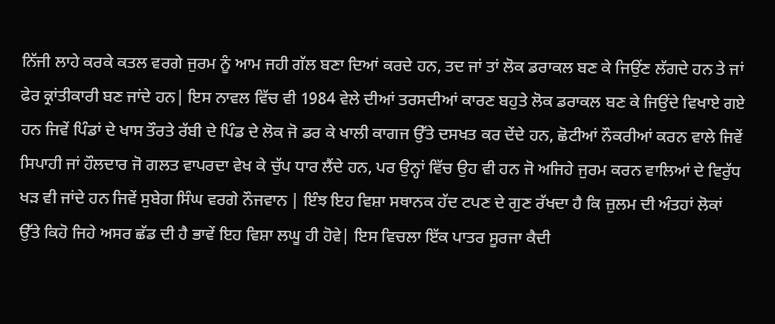ਨਿੱਜੀ ਲਾਹੇ ਕਰਕੇ ਕਤਲ ਵਰਗੇ ਜੁਰਮ ਨੂੰ ਆਮ ਜਹੀ ਗੱਲ ਬਣਾ ਦਿਆਂ ਕਰਦੇ ਹਨ, ਤਦ ਜਾਂ ਤਾਂ ਲੋਕ ਡਰਾਕਲ ਬਣ ਕੇ ਜਿਉਂਣ ਲੱਗਦੇ ਹਨ ਤੇ ਜਾਂ ਫੇਰ ਕ੍ਰਾਂਤੀਕਾਰੀ ਬਣ ਜਾਂਦੇ ਹਨ| ਇਸ ਨਾਵਲ ਵਿੱਚ ਵੀ 1984 ਵੇਲੇ ਦੀਆਂ ਤਰਸਦੀਆਂ ਕਾਰਣ ਬਹੁਤੇ ਲੋਕ ਡਰਾਕਲ ਬਣ ਕੇ ਜਿਉਂਦੇ ਵਿਖਾਏ ਗਏ ਹਨ ਜਿਵੇਂ ਪਿੰਡਾਂ ਦੇ ਖਾਸ ਤੌਰਤੇ ਰੱਬੀ ਦੇ ਪਿੰਡ ਦੇ ਲੋਕ ਜੋ ਡਰ ਕੇ ਖਾਲੀ ਕਾਗਜ ਉੱਤੇ ਦਸਖਤ ਕਰ ਦੇਂਦੇ ਹਨ, ਛੋਟੀਆਂ ਨੌਕਰੀਆਂ ਕਰਨ ਵਾਲੇ ਜਿਵੇਂ ਸਿਪਾਹੀ ਜਾਂ ਹੌਲਦਾਰ ਜੋ ਗਲਤ ਵਾਪਰਦਾ ਵੇਖ ਕੇ ਚੁੱਪ ਧਾਰ ਲੈਂਦੇ ਹਨ, ਪਰ ਉਨ੍ਹਾਂ ਵਿੱਚ ਉਹ ਵੀ ਹਨ ਜੋ ਅਜਿਹੇ ਜੁਰਮ ਕਰਨ ਵਾਲਿਆਂ ਦੇ ਵਿਰੁੱਧ ਖੜ ਵੀ ਜਾਂਦੇ ਹਨ ਜਿਵੇਂ ਸੁਬੇਗ ਸਿੰਘ ਵਰਗੇ ਨੌਜਵਾਨ | ਇੰਝ ਇਹ ਵਿਸ਼ਾ ਸਥਾਨਕ ਹੱਦ ਟਪਣ ਦੇ ਗੁਣ ਰੱਖਦਾ ਹੈ ਕਿ ਜ਼ੁਲਮ ਦੀ ਅੰਤਹਾਂ ਲੋਕਾਂ ਉੱਤੇ ਕਿਹੋ ਜਿਹੇ ਅਸਰ ਛੱਡ ਦੀ ਹੈ ਭਾਵੇਂ ਇਹ ਵਿਸ਼ਾ ਲਘੂ ਹੀ ਹੋਵੇ| ਇਸ ਵਿਚਲਾ ਇੱਕ ਪਾਤਰ ਸੂਰਜਾ ਕੈਦੀ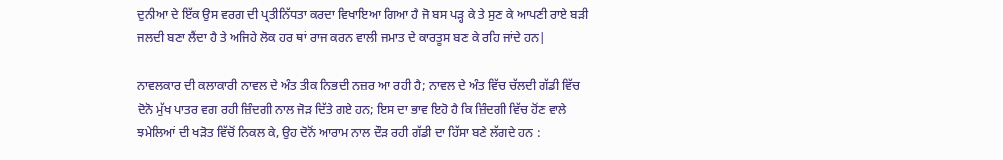ਦੁਨੀਆ ਦੇ ਇੱਕ ਉਸ ਵਰਗ ਦੀ ਪ੍ਰਤੀਨਿੱਧਤਾ ਕਰਦਾ ਵਿਖਾਇਆ ਗਿਆ ਹੈ ਜੋ ਬਸ ਪੜ੍ਹ ਕੇ ਤੇ ਸੁਣ ਕੇ ਆਪਣੀ ਰਾਏ ਬੜੀ ਜਲਦੀ ਬਣਾ ਲੈਂਦਾ ਹੈ ਤੇ ਅਜਿਹੇ ਲੋਕ ਹਰ ਥਾਂ ਰਾਜ ਕਰਨ ਵਾਲੀ ਜਮਾਤ ਦੇ ਕਾਰਤੂਸ ਬਣ ਕੇ ਰਹਿ ਜਾਂਦੇ ਹਨ|

ਨਾਵਲਕਾਰ ਦੀ ਕਲਾਕਾਰੀ ਨਾਵਲ ਦੇ ਅੰਤ ਤੀਕ ਨਿਭਦੀ ਨਜ਼ਰ ਆ ਰਹੀ ਹੈ; ਨਾਵਲ ਦੇ ਅੰਤ ਵਿੱਚ ਚੱਲਦੀ ਗੱਡੀ ਵਿੱਚ ਦੋਨੋ ਮੁੱਖ ਪਾਤਰ ਵਗ ਰਹੀ ਜ਼ਿੰਦਗੀ ਨਾਲ ਜੋੜ ਦਿੱਤੇ ਗਏ ਹਨ; ਇਸ ਦਾ ਭਾਵ ਇਹੋ ਹੈ ਕਿ ਜ਼ਿੰਦਗੀ ਵਿੱਚ ਹੋਂਣ ਵਾਲੇ ਝਮੇਲਿਆਂ ਦੀ ਖੜੋਤ ਵਿੱਚੋਂ ਨਿਕਲ ਕੇ, ਉਹ ਦੋਨੋਂ ਆਰਾਮ ਨਾਲ ਦੌੜ ਰਹੀ ਗੱਡੀ ਦਾ ਹਿੱਸਾ ਬਣੇ ਲੱਗਦੇ ਹਨ :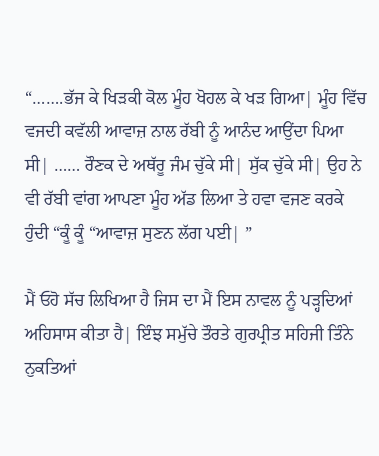“…….ਭੱਜ ਕੇ ਖਿੜਕੀ ਕੋਲ ਮੂੰਹ ਖੋਹਲ ਕੇ ਖੜ ਗਿਆ| ਮੂੰਹ ਵਿੱਚ ਵਜਦੀ ਕਵੱਲੀ ਆਵਾਜ਼ ਨਾਲ ਰੱਬੀ ਨੂੰ ਆਨੰਦ ਆਉਂਦਾ ਪਿਆ ਸੀ| …… ਰੌਣਕ ਦੇ ਅਥੱਰੂ ਜੰਮ ਚੁੱਕੇ ਸੀ| ਸੁੱਕ ਚੁੱਕੇ ਸੀ| ਉਹ ਨੇ ਵੀ ਰੱਬੀ ਵਾਂਗ ਆਪਣਾ ਮੂੰਹ ਅੱਡ ਲਿਆ ਤੇ ਹਵਾ ਵਜਣ ਕਰਕੇ ਹੁੰਦੀ “ਕੂੰ ਕੂੰ “ਆਵਾਜ਼ ਸੁਣਨ ਲੱਗ ਪਈ| ”

ਮੈਂ ਓਹੋ ਸੱਚ ਲਿਖਿਆ ਹੈ ਜਿਸ ਦਾ ਮੈਂ ਇਸ ਨਾਵਲ ਨੂੰ ਪੜ੍ਹਦਿਆਂ ਅਹਿਸਾਸ ਕੀਤਾ ਹੈ| ਇੰਝ ਸਮੁੱਚੇ ਤੌਰਤੇ ਗੁਰਪ੍ਰੀਤ ਸਹਿਜੀ ਤਿੰਨੇ ਨੁਕਤਿਆਂ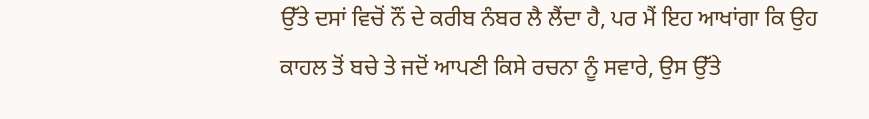ਉੱਤੇ ਦਸਾਂ ਵਿਚੋਂ ਨੌਂ ਦੇ ਕਰੀਬ ਨੰਬਰ ਲੈ ਲੈਂਦਾ ਹੈ, ਪਰ ਮੈਂ ਇਹ ਆਖਾਂਗਾ ਕਿ ਉਹ ਕਾਹਲ ਤੋਂ ਬਚੇ ਤੇ ਜਦੋਂ ਆਪਣੀ ਕਿਸੇ ਰਚਨਾ ਨੂੰ ਸਵਾਰੇ, ਉਸ ਉੱਤੇ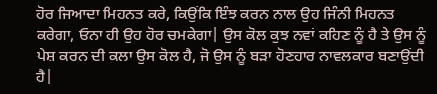ਹੋਰ ਜਿਆਦਾ ਮਿਹਨਤ ਕਰੇ, ਕਿਉਂਕਿ ਇੰਝ ਕਰਨ ਨਾਲ ਉਹ ਜਿੰਨੀ ਮਿਹਨਤ ਕਰੇਗਾ, ਓਨਾ ਹੀ ਉਹ ਹੋਰ ਚਮਕੇਗਾ| ਉਸ ਕੋਲ ਕੁਝ ਨਵਾਂ ਕਹਿਣ ਨੂੰ ਹੈ ਤੇ ਉਸ ਨੂੰ ਪੇਸ਼ ਕਰਨ ਦੀ ਕਲਾ ਉਸ ਕੋਲ ਹੈ, ਜੋ ਉਸ ਨੂੰ ਬੜਾ ਹੋਣਹਾਰ ਨਾਵਲਕਾਰ ਬਣਾਉਂਦੀ ਹੈ|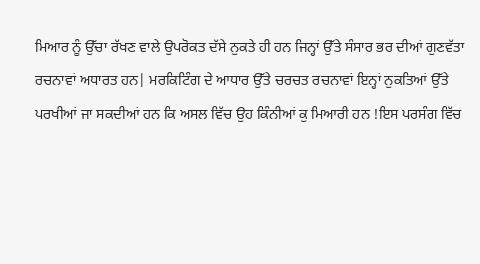ਮਿਆਰ ਨੂੰ ਉੱਚਾ ਰੱਖਣ ਵਾਲੇ ਉਪਰੋਕਤ ਦੱਸੇ ਨੁਕਤੇ ਹੀ ਹਨ ਜਿਨ੍ਹਾਂ ਉੱਤੇ ਸੰਸਾਰ ਭਰ ਦੀਆਂ ਗੁਣਵੱਤਾ ਰਚਨਾਵਾਂ ਅਧਾਰਤ ਹਨ| ਮਰਕਿਟਿੰਗ ਦੇ ਆਧਾਰ ਉੱਤੇ ਚਰਚਤ ਰਚਨਾਵਾਂ ਇਨ੍ਹਾਂ ਨੁਕਤਿਆਂ ਉੱਤੇ ਪਰਖੀਆਂ ਜਾ ਸਕਦੀਆਂ ਹਨ ਕਿ ਅਸਲ ਵਿੱਚ ਉਹ ਕਿੰਨੀਆਂ ਕੁ ਮਿਆਰੀ ਹਨ !ਇਸ ਪਰਸੰਗ ਵਿੱਚ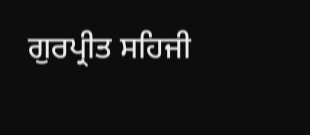ਗੁਰਪ੍ਰੀਤ ਸਹਿਜੀ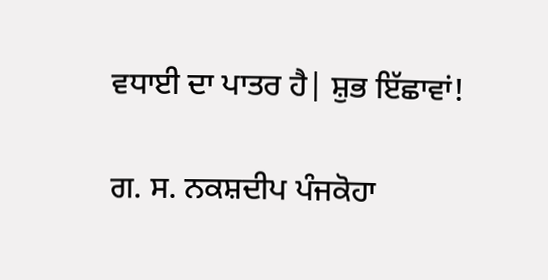ਵਧਾਈ ਦਾ ਪਾਤਰ ਹੈ| ਸ਼ੁਭ ਇੱਛਾਵਾਂ!

ਗ. ਸ. ਨਕਸ਼ਦੀਪ ਪੰਜਕੋਹਾ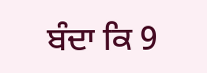ਬੰਦਾ ਕਿ 9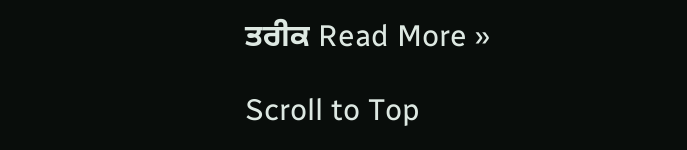ਤਰੀਕ Read More »

Scroll to Top